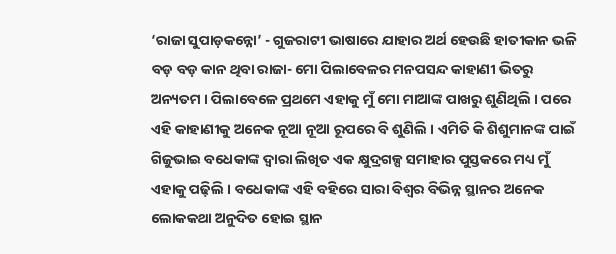‘ରାଜା ସୁପାଡ଼କନ୍ନୋ’ - ଗୁଜରାଟୀ ଭାଷାରେ ଯାହାର ଅର୍ଥ ହେଉଛି ହାତୀକାନ ଭଳି ବଡ଼ ବଡ଼ କାନ ଥିବା ରାଜା- ମୋ ପିଲାବେଳର ମନପସନ୍ଦ କାହାଣୀ ଭିତରୁ ଅନ୍ୟତମ । ପିଲାବେଳେ ପ୍ରଥମେ ଏହାକୁ ମୁଁ ମୋ ମାଆଙ୍କ ପାଖରୁ ଶୁଣିଥିଲି । ପରେ ଏହି କାହାଣୀକୁ ଅନେକ ନୂଆ ନୂଆ ରୂପରେ ବି ଶୁଣିଲି । ଏମିତି କି ଶିଶୁମାନଙ୍କ ପାଇଁ ଗିଜୁଭାଇ ବଧେକାଙ୍କ ଦ୍ଵାରା ଲିଖିତ ଏକ କ୍ଷୁଦ୍ରଗଳ୍ପ ସମାହାର ପୁସ୍ତକରେ ମଧ୍ୟ ମୁଁ ଏହାକୁ ପଢ଼ିଲି । ବଧେକାଙ୍କ ଏହି ବହିରେ ସାରା ବିଶ୍ଵର ବିଭିନ୍ନ ସ୍ଥାନର ଅନେକ ଲୋକକଥା ଅନୁଦିତ ହୋଇ ସ୍ଥାନ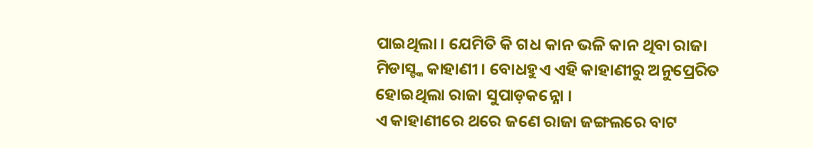ପାଇଥିଲା । ଯେମିତି କି ଗଧ କାନ ଭଳି କାନ ଥିବା ରାଜା ମିଡାସ୍ଙ୍କ କାହାଣୀ । ବୋଧହୁଏ ଏହି କାହାଣୀରୁ ଅନୁପ୍ରେରିତ ହୋଇଥିଲା ରାଜା ସୁପାଡ଼କନ୍ନୋ ।
ଏ କାହାଣୀରେ ଥରେ ଜଣେ ରାଜା ଜଙ୍ଗଲରେ ବାଟ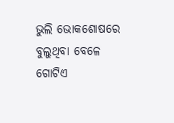ଭୁଲି ଭୋକଶୋଷରେ ବୁଲୁଥିବା ବେଳେ ଗୋଟିଏ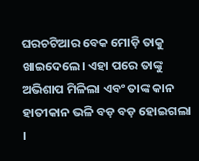ଘରଚଟିଆର ବେକ ମୋଡ଼ି ତାକୁ ଖାଇଦେଲେ। ଏହା ପରେ ତାଙ୍କୁ ଅଭିଶାପ ମିଳିଲା ଏବଂ ତାଙ୍କ କାନ ହାତୀକାନ ଭଳି ବଡ଼ ବଡ଼ ହୋଇଗଲା ।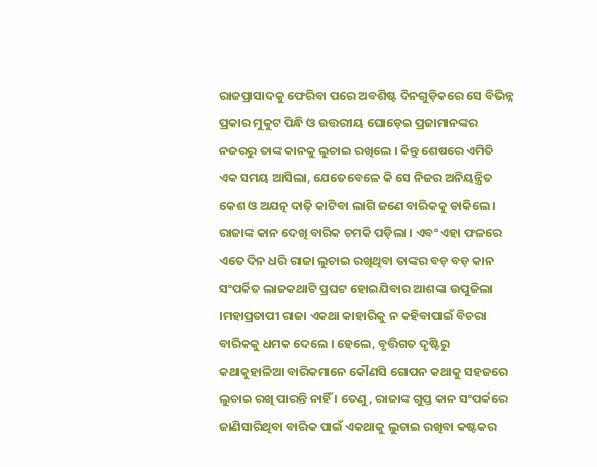ରାଜପ୍ରାସାଦକୁ ଫେରିବା ପରେ ଅବଶିଷ୍ଟ ଦିନଗୁଡ଼ିକରେ ସେ ବିଭିନ୍ନ ପ୍ରକାର ମୁକୁଟ ପିନ୍ଧି ଓ ଉତ୍ତରୀୟ ଘୋଡ଼େଇ ପ୍ରଜାମାନଙ୍କର ନଜରରୁ ତାଙ୍କ କାନକୁ ଲୁଚାଇ ରଖିଲେ । କିନ୍ତୁ ଶେଷରେ ଏମିତି ଏକ ସମୟ ଆସିଲା, ଯେତେବେଳେ କି ସେ ନିଜର ଅନିୟନ୍ତ୍ରିତ କେଶ ଓ ଅଯତ୍ନ ଦାଢ଼ି କାଟିବା ଲାଗି ଜଣେ ବାରିକକୁ ଡାକିଲେ ।
ରାଜାଙ୍କ କାନ ଦେଖି ବାରିକ ଚମକି ପଡ଼ିଲା । ଏବଂ ଏହା ଫଳରେ ଏତେ ଦିନ ଧରି ରାଜା ଲୁଚାଇ ରଖିଥିବା ତାଙ୍କର ବଡ଼ ବଡ଼ କାନ ସଂପର୍କିତ ଲାଜକଥାଟି ପ୍ରଘଟ ହୋଇଯିବାର ଆଶଙ୍କା ଉପୁଜିଲା ।ମହାପ୍ରତାପୀ ରାଜା ଏକଥା କାହାରିକୁ ନ କହିବାପାଇଁ ବିଚରା ବାରିକକୁ ଧମକ ଦେଲେ । ହେଲେ, ବୃତ୍ତିଗତ ଦୃଷ୍ଟିରୁ କଥାକୁହାଳିଆ ବାରିକମାନେ କୌଣସି ଗୋପନ କଥାକୁ ସହଜରେ ଲୁଚାଇ ରଖି ପାରନ୍ତି ନାହିଁ । ତେଣୁ, ରାଜାଙ୍କ ଗୁପ୍ତ କାନ ସଂପର୍କରେ ଜାଣିସାରିଥିବା ବାରିକ ପାଇଁ ଏକଥାକୁ ଲୁଚାଇ ରଖିବା କଷ୍ଟକର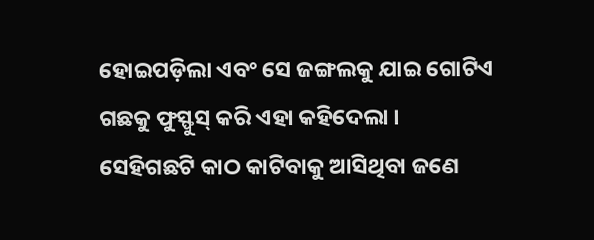ହୋଇପଡ଼ିଲା ଏବଂ ସେ ଜଙ୍ଗଲକୁ ଯାଇ ଗୋଟିଏ ଗଛକୁ ଫୁସ୍ଫୁସ୍ କରି ଏହା କହିଦେଲା ।
ସେହିଗଛଟି କାଠ କାଟିବାକୁ ଆସିଥିବା ଜଣେ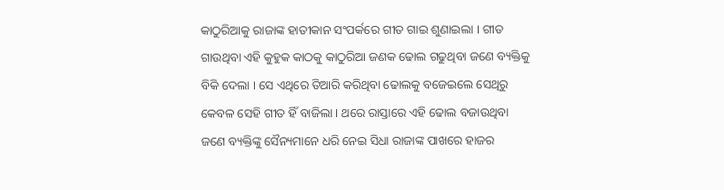କାଠୁରିଆକୁ ରାଜାଙ୍କ ହାତୀକାନ ସଂପର୍କରେ ଗୀତ ଗାଇ ଶୁଣାଇଲା । ଗୀତ ଗାଉଥିବା ଏହି କୁହୁକ କାଠକୁ କାଠୁରିଆ ଜଣକ ଢୋଲ ଗଢୁଥିବା ଜଣେ ବ୍ୟକ୍ତିକୁ ବିକି ଦେଲା । ସେ ଏଥିରେ ତିଆରି କରିଥିବା ଢୋଲକୁ ବଜେଇଲେ ସେଥିରୁ କେବଳ ସେହି ଗୀତ ହିଁ ବାଜିଲା । ଥରେ ରାସ୍ତାରେ ଏହି ଢୋଲ ବଜାଉଥିବା ଜଣେ ବ୍ୟକ୍ତିଙ୍କୁ ସୈନ୍ୟମାନେ ଧରି ନେଇ ସିଧା ରାଜାଙ୍କ ପାଖରେ ହାଜର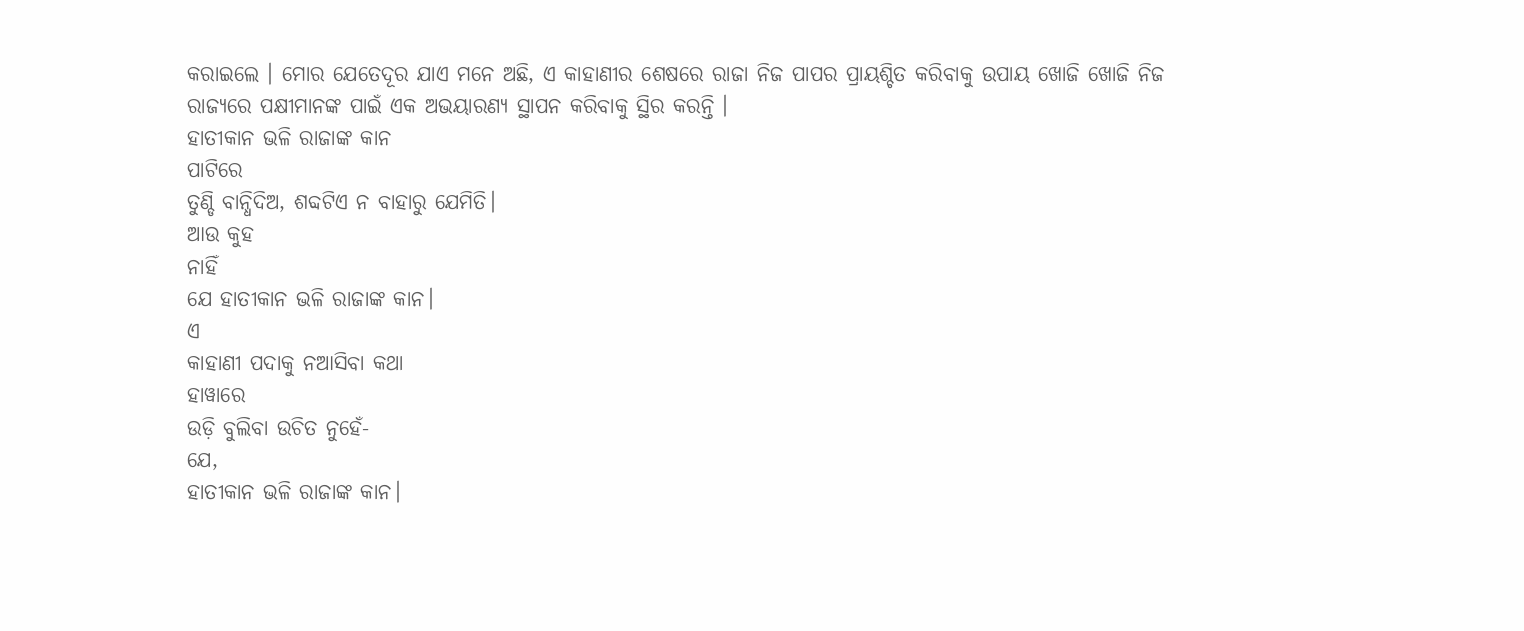କରାଇଲେ । ମୋର ଯେତେଦୂର ଯାଏ ମନେ ଅଛି, ଏ କାହାଣୀର ଶେଷରେ ରାଜା ନିଜ ପାପର ପ୍ରାୟଶ୍ଚିତ କରିବାକୁ ଉପାୟ ଖୋଜି ଖୋଜି ନିଜ ରାଜ୍ୟରେ ପକ୍ଷୀମାନଙ୍କ ପାଇଁ ଏକ ଅଭୟାରଣ୍ୟ ସ୍ଥାପନ କରିବାକୁ ସ୍ଥିର କରନ୍ତି ।
ହାତୀକାନ ଭଳି ରାଜାଙ୍କ କାନ
ପାଟିରେ
ତୁଣ୍ଡି ବାନ୍ଧିଦିଅ, ଶବ୍ଦଟିଏ ନ ବାହାରୁ ଯେମିତି।
ଆଉ କୁହ
ନାହିଁ
ଯେ ହାତୀକାନ ଭଳି ରାଜାଙ୍କ କାନ।
ଏ
କାହାଣୀ ପଦାକୁ ନଆସିବା କଥା
ହାୱାରେ
ଉଡ଼ି ବୁଲିବା ଉଚିତ ନୁହେଁ-
ଯେ,
ହାତୀକାନ ଭଳି ରାଜାଙ୍କ କାନ।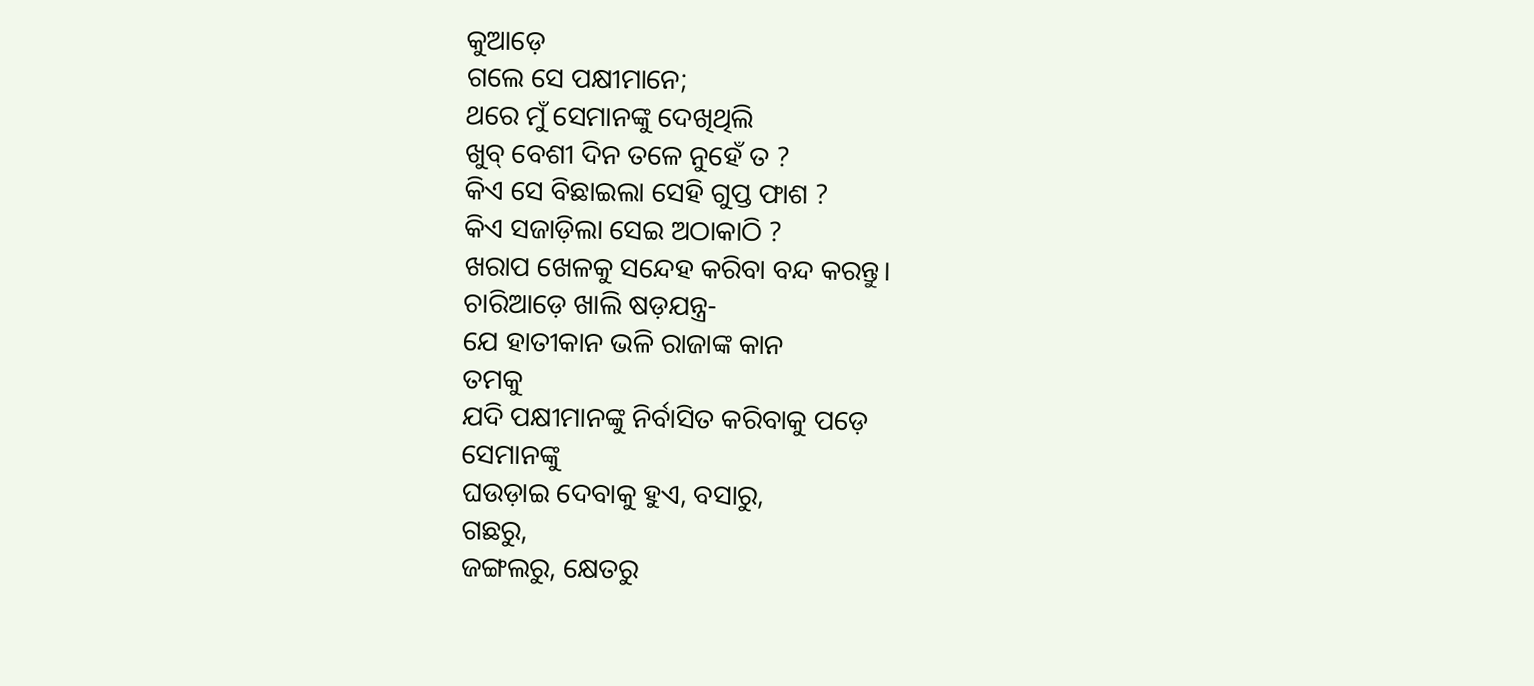କୁଆଡ଼େ
ଗଲେ ସେ ପକ୍ଷୀମାନେ;
ଥରେ ମୁଁ ସେମାନଙ୍କୁ ଦେଖିଥିଲି
ଖୁବ୍ ବେଶୀ ଦିନ ତଳେ ନୁହେଁ ତ ?
କିଏ ସେ ବିଛାଇଲା ସେହି ଗୁପ୍ତ ଫାଶ ?
କିଏ ସଜାଡ଼ିଲା ସେଇ ଅଠାକାଠି ?
ଖରାପ ଖେଳକୁ ସନ୍ଦେହ କରିବା ବନ୍ଦ କରନ୍ତୁ।
ଚାରିଆଡ଼େ ଖାଲି ଷଡ଼ଯନ୍ତ୍ର-
ଯେ ହାତୀକାନ ଭଳି ରାଜାଙ୍କ କାନ
ତମକୁ
ଯଦି ପକ୍ଷୀମାନଙ୍କୁ ନିର୍ବାସିତ କରିବାକୁ ପଡ଼େ
ସେମାନଙ୍କୁ
ଘଉଡ଼ାଇ ଦେବାକୁ ହୁଏ, ବସାରୁ,
ଗଛରୁ,
ଜଙ୍ଗଲରୁ, କ୍ଷେତରୁ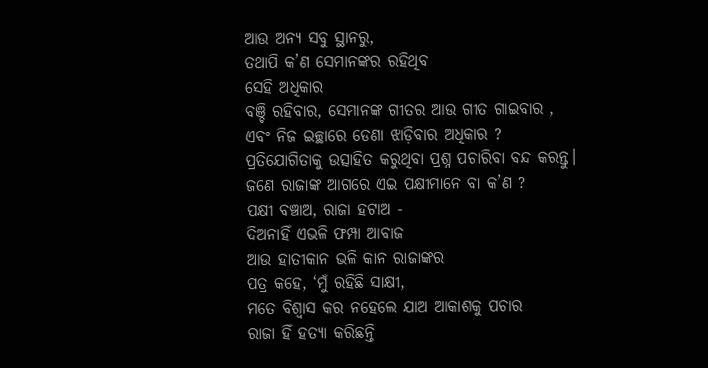ଆଉ ଅନ୍ୟ ସବୁ ସ୍ଥାନରୁ,
ତଥାପି କ’ଣ ସେମାନଙ୍କର ରହିଥିବ
ସେହି ଅଧିକାର
ବଞ୍ଚି ରହିବାର, ସେମାନଙ୍କ ଗୀତର ଆଉ ଗୀତ ଗାଇବାର ,
ଏବଂ ନିଜ ଇଚ୍ଛାରେ ଡେଣା ଝାଡ଼ିବାର ଅଧିକାର ?
ପ୍ରତିଯୋଗିତାକୁ ଉତ୍ସାହିତ କରୁଥିବା ପ୍ରଶ୍ନ ପଚାରିବା ବନ୍ଦ କରନ୍ତୁ।
ଜଣେ ରାଜାଙ୍କ ଆଗରେ ଏଇ ପକ୍ଷୀମାନେ ବା କ’ଣ ?
ପକ୍ଷୀ ବଞ୍ଚାଅ, ରାଜା ହଟାଅ -
ଦିଅନାହିଁ ଏଭଳି ଫମ୍ପା ଆବାଜ
ଆଉ ହାତୀକାନ ଭଳି କାନ ରାଜାଙ୍କର
ପତ୍ର କହେ, ‘ମୁଁ ରହିଛି ସାକ୍ଷୀ,
ମତେ ବିଶ୍ଵାସ କର ନହେଲେ ଯାଅ ଆକାଶକୁ ପଚାର
ରାଜା ହିଁ ହତ୍ୟା କରିଛନ୍ତି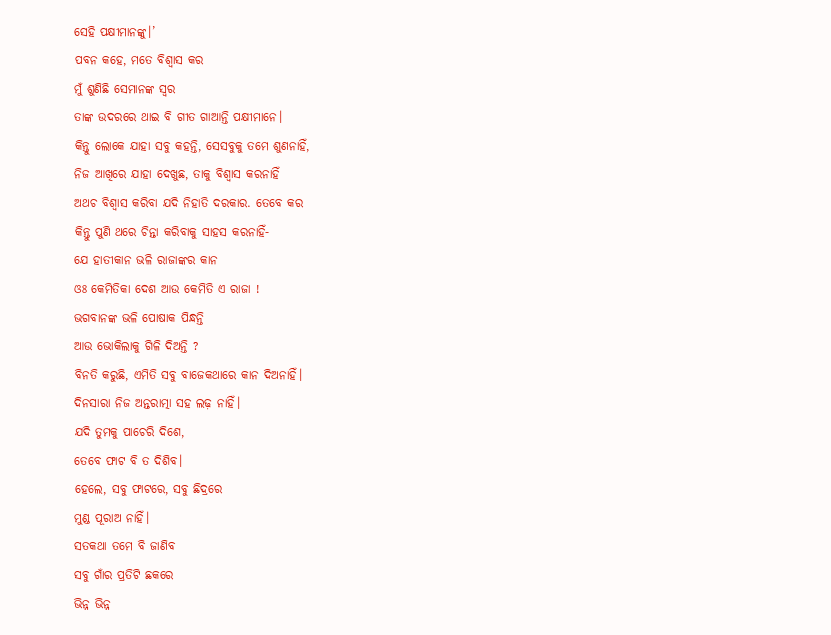ସେହି ପକ୍ଷୀମାନଙ୍କୁ।’
ପବନ କହେ, ମତେ ବିଶ୍ଵାସ କର
ମୁଁ ଶୁଣିଛି ସେମାନଙ୍କ ସ୍ଵର
ତାଙ୍କ ଉଦରରେ ଥାଇ ବି ଗୀତ ଗାଆନ୍ତି ପକ୍ଷୀମାନେ।
କିନ୍ତୁ ଲୋକେ ଯାହା ସବୁ କହନ୍ତି, ସେସବୁକୁ ତମେ ଶୁଣନାହିଁ,
ନିଜ ଆଖିରେ ଯାହା ଦେଖୁଛ, ତାକୁ ବିଶ୍ଵାସ କରନାହିଁ
ଅଥଚ ବିଶ୍ଵାସ କରିବା ଯଦି ନିହାତି ଦରକାର. ତେବେ କର
କିନ୍ତୁ ପୁଣି ଥରେ ଚିନ୍ତା କରିବାକୁ ସାହସ କରନାହିଁ-
ଯେ ହାତୀକାନ ଭଳି ରାଜାଙ୍କର କାନ
ଓଃ କେମିତିକା ଦେଶ ଆଉ କେମିତି ଏ ରାଜା !
ଭଗବାନଙ୍କ ଭଳି ପୋଷାକ ପିନ୍ଧନ୍ତି
ଆଉ ଭୋକିଲାକୁ ଗିଳି ଦିଅନ୍ତି ?
ବିନତି କରୁଛି, ଏମିତି ସବୁ ବାଜେକଥାରେ କାନ ଦିଅନାହିଁ।
ଦିନସାରା ନିଜ ଅନ୍ତରାତ୍ମା ସହ ଲଢ଼ ନାହିଁ।
ଯଦି ତୁମକୁ ପାଚେରି ଦିଶେ,
ତେବେ ଫାଟ ବି ତ ଦିଶିବ।
ହେଲେ, ସବୁ ଫାଟରେ, ସବୁ ଛିଦ୍ରରେ
ମୁଣ୍ଡ ପୂରାଅ ନାହିଁ।
ସତକଥା ତମେ ବି ଜାଣିବ
ସବୁ ଗାଁର ପ୍ରତିଟି ଛକରେ
ଭିନ୍ନ ଭିନ୍ନ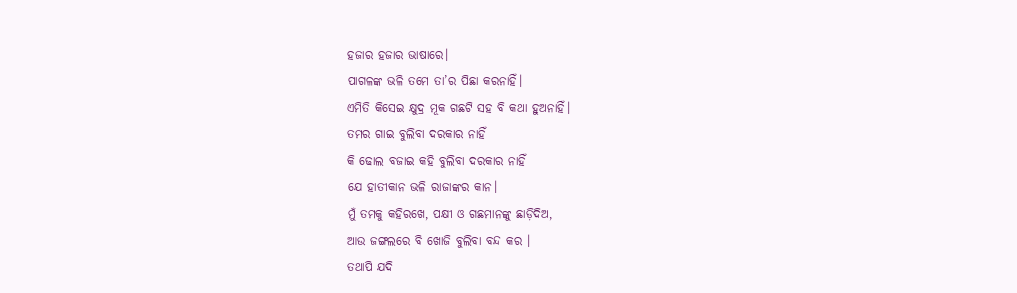ହଜାର ହଜାର ଭାଷାରେ।
ପାଗଳଙ୍କ ଭଳି ତମେ ତା’ର ପିଛା କରନାହିଁ।
ଏମିତି କିସେଇ କ୍ଷୁଦ୍ର ମୂକ ଗଛଟି ସହ ବି କଥା ହୁଅନାହିଁ।
ତମର ଗାଇ ବୁଲିବା ଦରକାର ନାହିଁ
କି ଢୋଲ ବଜାଇ କହି ବୁଲିବା ଦରକାର ନାହିଁ
ଯେ ହାତୀକାନ ଭଳି ରାଜାଙ୍କର କାନ।
ମୁଁ ତମକୁ କହିରଖେ, ପକ୍ଷୀ ଓ ଗଛମାନଙ୍କୁ ଛାଡ଼ିଦିଅ,
ଆଉ ଜଙ୍ଗଲରେ ବି ଖୋଜି ବୁଲିବା ବନ୍ଦ କର ।
ତଥାପି ଯଦି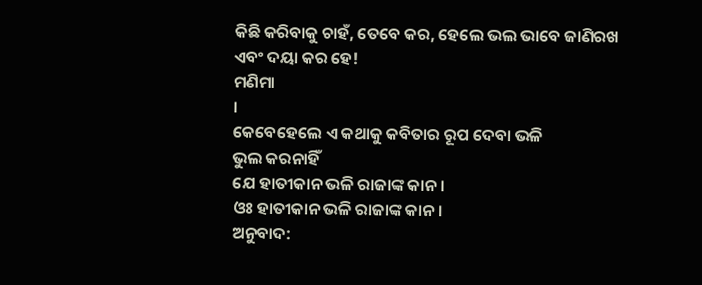କିଛି କରିବାକୁ ଚାହଁ, ତେବେ କର, ହେଲେ ଭଲ ଭାବେ ଜାଣିରଖ
ଏବଂ ଦୟା କର ହେ!
ମଣିମା
।
କେବେହେଲେ ଏ କଥାକୁ କବିତାର ରୂପ ଦେବା ଭଳି
ଭୁଲ କରନାହିଁ
ଯେ ହାତୀକାନ ଭଳି ରାଜାଙ୍କ କାନ।
ଓଃ ହାତୀକାନ ଭଳି ରାଜାଙ୍କ କାନ।
ଅନୁବାଦ: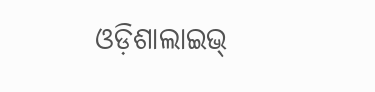ଓଡ଼ିଶାଲାଇଭ୍